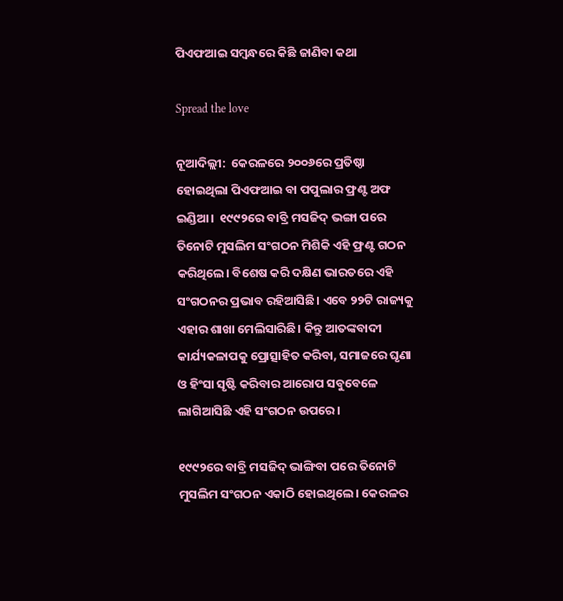ପିଏଫଆଇ ସମ୍ବନ୍ଧରେ କିଛି ଜାଣିବା କଥା

Spread the love

ନୂଆଦିଲ୍ଲୀ:  କେରଳରେ ୨୦୦୬ରେ ପ୍ରତିଷ୍ଠା ହୋଇଥିଲା ପିଏଫଆଇ ବା ପପୁଲାର ଫ୍ରଣ୍ଟ ଅଫ ଇଣ୍ଡିଆ।  ୧୯୯୨ରେ ବାବ୍ରି ମସଜିଦ୍ ଭଙ୍ଗା ପରେ ତିନୋଟି ମୁସଲିମ ସଂଗଠନ ମିଶିକି ଏହି ଫ୍ରଣ୍ଟ ଗଠନ କରିଥିଲେ। ବିଶେଷ କରି ଦକ୍ଷିଣ ଭାରତରେ ଏହି ସଂଗଠନର ପ୍ରଭାବ ରହିଆସିଛି। ଏବେ ୨୨ଟି ରାଜ୍ୟକୁ ଏହାର ଶାଖା ମେଲିସାରିଛି। କିନ୍ତୁ ଆତଙ୍କବାଦୀ କାର୍ଯ୍ୟକଳାପକୁ ପ୍ରୋତ୍ସାହିତ କରିବା, ସମାଜରେ ଘୃଣା ଓ ହିଂସା ସୃଷ୍ଟି କରିବାର ଆରୋପ ସବୁବେଳେ ଲାଗିଆସିଛି ଏହି ସଂଗଠନ ଉପରେ।

୧୯୯୨ରେ ବାବ୍ରି ମସଜିଦ୍ ଭାଙ୍ଗିବା ପରେ ତିନୋଟି ମୁସଲିମ ସଂଗଠନ ଏକାଠି ହୋଇଥିଲେ। କେରଳର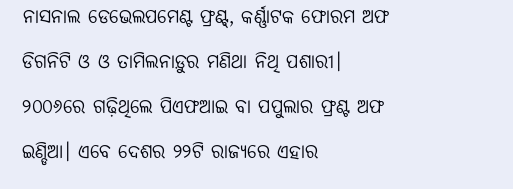ନାସନାଲ ଡେଭେଲପମେଣ୍ଟ ଫ୍ରଣ୍ଟ୍, କର୍ଣ୍ଣାଟକ ଫୋରମ ଅଫ ଡିଗନିଟି ଓ ଓ ତାମିଲନାଡ଼ୁର ମଣିଥା ନିଥି ପଶାରୀ। ୨୦୦୬ରେ ଗଢ଼ିଥିଲେ ପିଏଫଆଇ ବା ପପୁଲାର ଫ୍ରଣ୍ଟ ଅଫ ଇଣ୍ଡିଆ। ଏବେ ଦେଶର ୨୨ଟି ରାଜ୍ୟରେ ଏହାର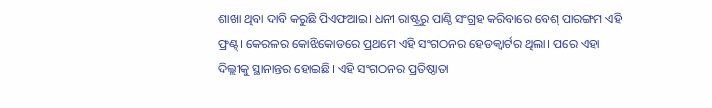ଶାଖା ଥିବା ଦାବି କରୁଛି ପିଏଫଆଇ। ଧନୀ ରାଷ୍ଟ୍ରରୁ ପାଣ୍ଠି ସଂଗ୍ରହ କରିବାରେ ବେଶ୍ ପାରଙ୍ଗମ ଏହି ଫ୍ରଣ୍ଟ୍। କେରଳର କୋଝିକୋଡରେ ପ୍ରଥମେ ଏହି ସଂଗଠନର ହେଡକ୍ୱାର୍ଟର ଥିଲା। ପରେ ଏହା ଦିଲ୍ଲୀକୁ ସ୍ଥାନାନ୍ତର ହୋଇଛି। ଏହି ସଂଗଠନର ପ୍ରତିଷ୍ଠାତା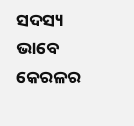ସଦସ୍ୟ ଭାବେ କେରଳର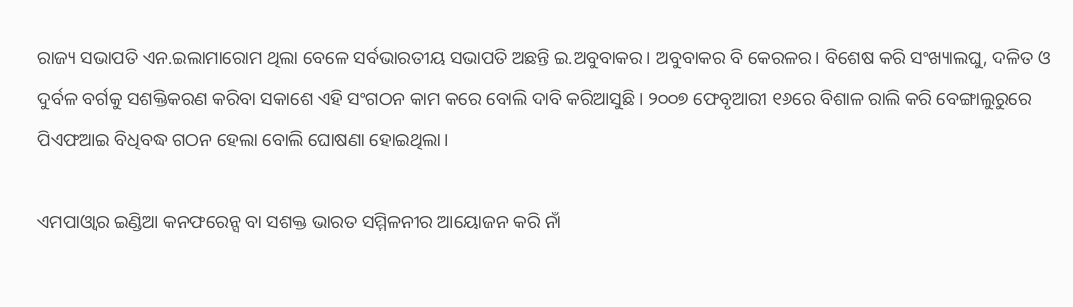ରାଜ୍ୟ ସଭାପତି ଏନ.ଇଲାମାରୋମ ଥିଲା ବେଳେ ସର୍ବଭାରତୀୟ ସଭାପତି ଅଛନ୍ତି ଇ.ଅବୁବାକର। ଅବୁବାକର ବି କେରଳର। ବିଶେଷ କରି ସଂଖ୍ୟାଲଘୁ, ଦଳିତ ଓ ଦୁର୍ବଳ ବର୍ଗକୁ ସଶକ୍ତିକରଣ କରିବା ସକାଶେ ଏହି ସଂଗଠନ କାମ କରେ ବୋଲି ଦାବି କରିଆସୁଛି। ୨୦୦୭ ଫେବୃଆରୀ ୧୬ରେ ବିଶାଳ ରାଲି କରି ବେଙ୍ଗାଲୁରୁରେ ପିଏଫଆଇ ବିଧିବଦ୍ଧ ଗଠନ ହେଲା ବୋଲି ଘୋଷଣା ହୋଇଥିଲା।

ଏମପାଓ୍ୱାର ଇଣ୍ଡିଆ କନଫରେନ୍ସ ବା ସଶକ୍ତ ଭାରତ ସମ୍ମିଳନୀର ଆୟୋଜନ କରି ନାଁ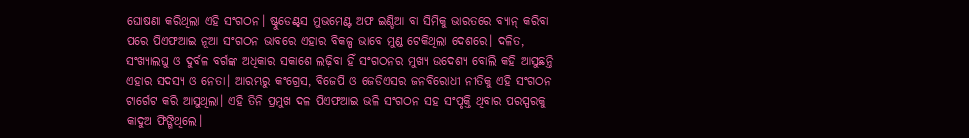ଘୋଷଣା କରିଥିଲା ଏହି ସଂଗଠନ। ଷ୍ଟୁଡେଣ୍ଟ୍‌ସ ମୁଭମେଣ୍ଟ ଅଫ ଇଣ୍ଡିଆ ବା ସିମିକୁ ଭାରତରେ ବ୍ୟାନ୍ କରିବା ପରେ ପିଏଫଆଇ ନୂଆ ସଂଗଠନ ଭାବରେ ଏହାର ବିକଳ୍ପ ଭାବେ ମୁଣ୍ଡ ଟେକିଥିଲା ଦେଶରେ। ଦଳିତ, ସଂଖ୍ୟାଲଘୁ ଓ ଦୁର୍ବଳ ବର୍ଗଙ୍କ ଅଧିକାର ସକାଶେ ଲଢ଼ିବା ହିଁ ସଂଗଠନର ମୁଖ୍ୟ ଉଦେଶ୍ୟ ବୋଲି କହି ଆସୁଛନ୍ତି ଏହାର ସଦସ୍ୟ ଓ ନେତା। ଆରମ୍ଭରୁ କଂଗ୍ରେସ, ବିଜେପି ଓ ଜେଡିଏସର ଜନବିରୋଧୀ ନୀତିକୁ ଏହି ସଂଗଠନ ଟାର୍ଗେଟ କରି ଆସୁଥିଲା। ଏହି ତିନି ପ୍ରମୁଖ ଦଳ ପିଏଫଆଇ ଭଳି ସଂଗଠନ ସହ ସଂପୃକ୍ତି ଥିବାର ପରସ୍ପରକୁ କାଦୁଅ ଫିଙ୍ଗିଥିଲେ।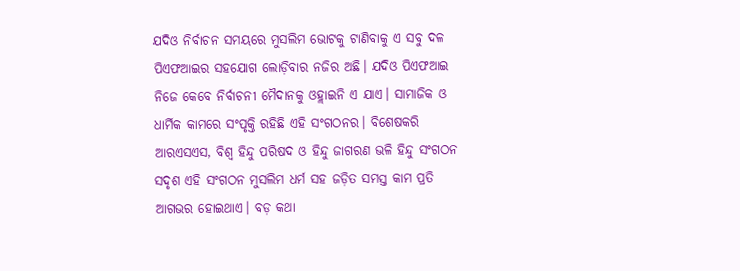ଯଦିଓ ନିର୍ବାଚନ ସମୟରେ ମୁସଲିମ ଭୋଟକୁ ଟାଣିବାକୁ ଏ ସବୁ ଦଳ ପିଏଫଆଇର ସହଯୋଗ ଲୋଡ଼ିବାର ନଜିର ଅଛି। ଯଦିଓ ପିଏଫଆଇ ନିଜେ କେବେ ନିର୍ବାଚନୀ ମୈଦାନକୁ ଓହ୍ଲାଇନି ଏ ଯାଏ। ସାମାଜିକ ଓ ଧାର୍ମିକ କାମରେ ସଂପୃକ୍ତି ରହିଛି ଏହି ସଂଗଠନର। ବିଶେଷକରି ଆରଏସଏସ, ବିଶ୍ୱ ହିନ୍ଦୁ ପରିଷଦ ଓ ହିନ୍ଦୁ ଜାଗରଣ ଭଳି ହିନ୍ଦୁ ସଂଗଠନ ସଦୃଶ ଏହି ସଂଗଠନ ମୁସଲିମ ଧର୍ମ ସହ ଜଡ଼ିତ ସମସ୍ତ କାମ ପ୍ରତି ଆଗଭର ହୋଇଥାଏ। ବଡ଼ କଥା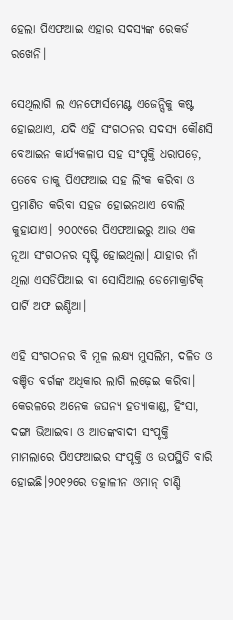ହେଲା ପିଏଫଆଇ ଏହାର ସଦସ୍ୟଙ୍କ ରେକର୍ଡ ରଖେନି।

ସେଥିଲାଗି ଲ ଏନଫୋର୍ସମେଣ୍ଟ ଏଜେନ୍ସିକୁ କଷ୍ଟ ହୋଇଥାଏ, ଯଦି ଏହି ସଂଗଠନର ସଦସ୍ୟ କୌଣସି ବେଆଇନ କାର୍ଯ୍ୟକଳାପ ସହ ସଂପୃକ୍ତି ଧରାପଡ଼େ, ତେବେ ତାକୁ ପିଏଫଆଇ ସହ ଲିଂକ କରିବା ଓ ପ୍ରମାଣିତ କରିବା ସହଜ ହୋଇନଥାଏ ବୋଲି କୁହାଯାଏ। ୨୦୦୯ରେ ପିଏଫଆଇରୁ ଆଉ ଏକ ନୂଆ ସଂଗଠନର ସୃଷ୍ଟି ହୋଇଥିଲା। ଯାହାର ନାଁ ଥିଲା ଏସଡିପିଆଇ ବା ସୋସିଆଲ ଡେମୋକ୍ରାଟିକ୍ ପାର୍ଟି ଅଫ ଇଣ୍ଡିଆ।

ଏହି ସଂଗଠନର ବି ମୂଳ ଲକ୍ଷ୍ୟ ମୁସଲିମ, ଦଳିତ ଓ ବଞ୍ଚିତ ବର୍ଗଙ୍କ ଅଧିକାର ଲାଗି ଲଢ଼େଇ କରିବା। କେରଳରେ ଅନେକ ଜଘନ୍ୟ ହତ୍ୟାକାଣ୍ଡ, ହିଂସା, ଦଙ୍ଗା ଭିଆଇବା ଓ ଆତଙ୍କବାଦୀ ସଂପୃକ୍ତି ମାମଲାରେ ପିଏଫଆଇର ସଂପୃକ୍ତି ଓ ଉପସ୍ଥିତି ବାରି ହୋଇଛି।୨୦୧୨ରେ ତତ୍କାଳୀନ ଓମାନ୍ ଚାଣ୍ଡି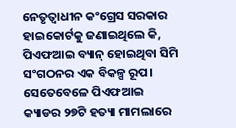ନେତୃତ୍ୱାଧୀନ କଂଗ୍ରେସ ସରକାର ହାଇକୋର୍ଟକୁ ଜଣାଇଥିଲେ କି, ପିଏଫଆଇ ବ୍ୟାନ୍ ହୋଇଥିବା ସିମି ସଂଗଠନର ଏକ ବିକଳ୍ପ ରୂପ। ସେତେବେଳେ ପିଏଫଆଇ କ୍ୟାଡର ୨୭ଟି ହତ୍ୟା ମାମଲାରେ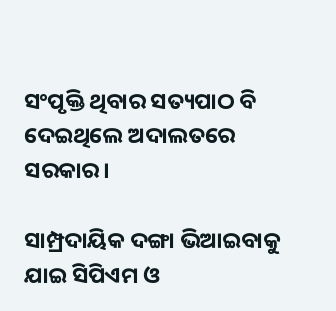ସଂପୃକ୍ତି ଥିବାର ସତ୍ୟପାଠ ବି ଦେଇଥିଲେ ଅଦାଲତରେ ସରକାର।

ସାମ୍ପ୍ରଦାୟିକ ଦଙ୍ଗା ଭିଆଇବାକୁ ଯାଇ ସିପିଏମ ଓ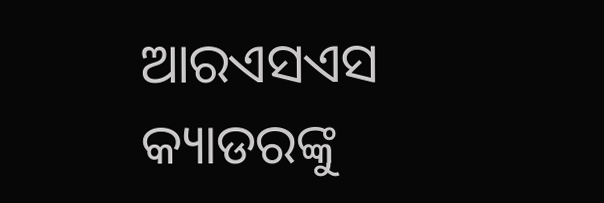ଆରଏସଏସ କ୍ୟାଡରଙ୍କୁ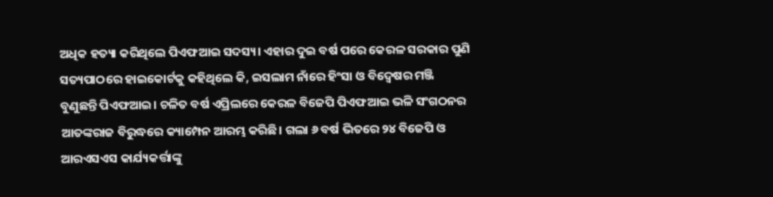ଅଧିକ ହତ୍ୟା କରିଥିଲେ ପିଏଫଆଇ ସଦସ୍ୟ। ଏହାର ଦୁଇ ବର୍ଷ ପରେ କେରଳ ସରକାର ପୁଣି ସତ୍ୟପାଠରେ ହାଇକୋର୍ଟକୁ କହିଥିଲେ କି, ଇସଲାମ ନାଁରେ ହିଂସା ଓ ବିଦ୍ୱେଷର ମଞ୍ଜି ବୁଣୁଛନ୍ତି ପିଏଫଆଇ। ଚଳିତ ବର୍ଷ ଏପ୍ରିଲରେ କେରଳ ବିଜେପି ପିଏଫଆଇ ଭଳି ସଂଗଠନର ଆତଙ୍କରାଜ ବିରୁଦ୍ଧରେ କ୍ୟାମ୍ପେନ ଆରମ୍ଭ କରିଛି। ଗଲା ୬ ବର୍ଷ ଭିତରେ ୨୪ ବିଜେପି ଓ ଆରଏସଏସ କାର୍ଯ୍ୟକର୍ତ୍ତାଙ୍କୁ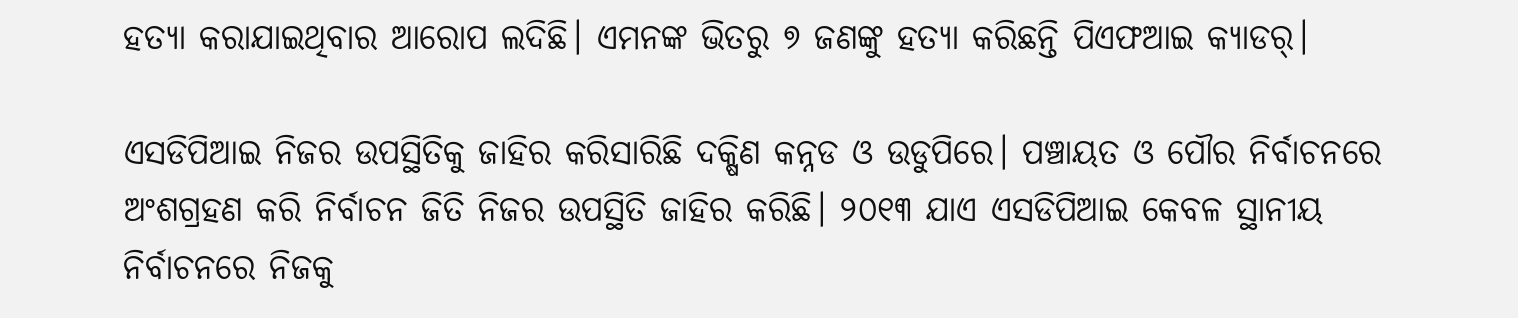ହତ୍ୟା କରାଯାଇଥିବାର ଆରୋପ ଲଦିଛି। ଏମନଙ୍କ ଭିତରୁ ୭ ଜଣଙ୍କୁ ହତ୍ୟା କରିଛନ୍ତି ପିଏଫଆଇ କ୍ୟାଡର୍।

ଏସଡିପିଆଇ ନିଜର ଉପସ୍ଥିତିକୁ ଜାହିର କରିସାରିଛି ଦକ୍ଷିଣ କନ୍ନଡ ଓ ଉଡୁପିରେ। ପଞ୍ଚାୟତ ଓ ପୌର ନିର୍ବାଚନରେ ଅଂଶଗ୍ରହଣ କରି ନିର୍ବାଚନ ଜିତି ନିଜର ଉପସ୍ଥିତି ଜାହିର କରିଛି। ୨୦୧୩ ଯାଏ ଏସଡିପିଆଇ କେବଳ ସ୍ଥାନୀୟ ନିର୍ବାଚନରେ ନିଜକୁ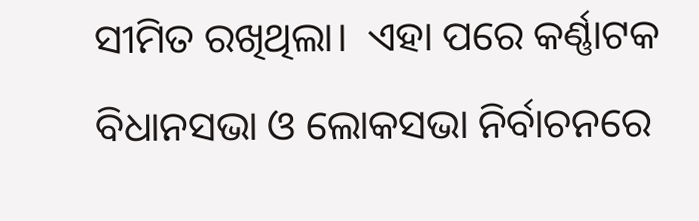ସୀମିତ ରଖିଥିଲା।  ଏହା ପରେ କର୍ଣ୍ଣାଟକ ବିଧାନସଭା ଓ ଲୋକସଭା ନିର୍ବାଚନରେ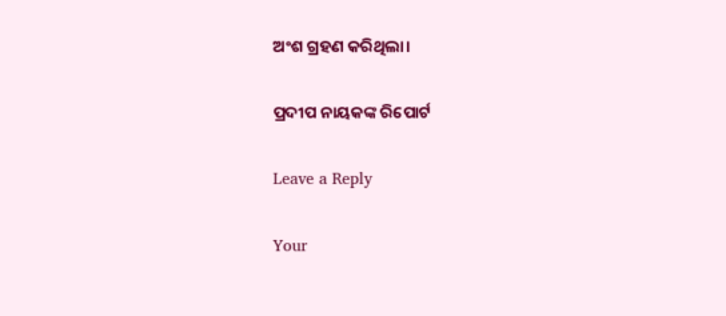ଅଂଶ ଗ୍ରହଣ କରିଥିଲା।

ପ୍ରଦୀପ ନାୟକଙ୍କ ରିପୋର୍ଟ

Leave a Reply

Your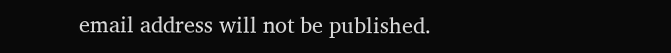email address will not be published.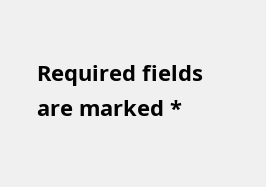Required fields are marked *